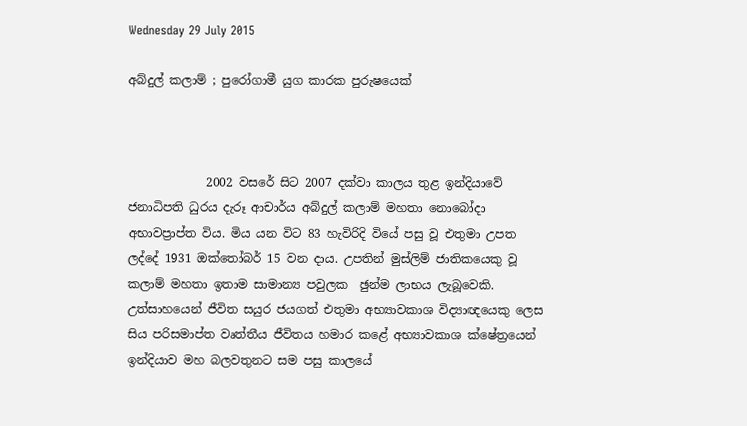Wednesday 29 July 2015

අබ්දුල් කලාම් ; පුරෝගාමී යුග කාරක පුරුෂයෙක්



             2002 වසරේ සිට 2007 දක්වා කාලය තුළ ඉන්දියාවේ ජනාධිපති ධුරය දැරූ ආචාර්ය අබ්දුල් කලාම් මහතා නොබෝදා අභාවප්‍රාප්ත විය. මිය යන විට 83 හැවිරිදි වියේ පසු වූ එතුමා උපත ලද්දේ 1931 ඔක්තෝබර් 15 වන දාය. උපතින් මුස්ලිම් ජාතිකයෙකු වූ කලාම් මහතා ඉතාම සාමාන්‍ය පවුලක  ඡුන්ම ලාභය ලැබූවෙකි. උත්සාහයෙන් ජීවිත සයුර ජයගත් එතුමා අභ්‍යාවකාශ විද්‍යාඥයෙකු ලෙස සිය පරිසමාප්ත වෘත්තීය ජීවිතය හමාර කළේ අභ්‍යාවකාශ ක්ෂේත්‍රයෙන් ඉන්දියාව මහ බලවතුනට සම පසු කාලයේ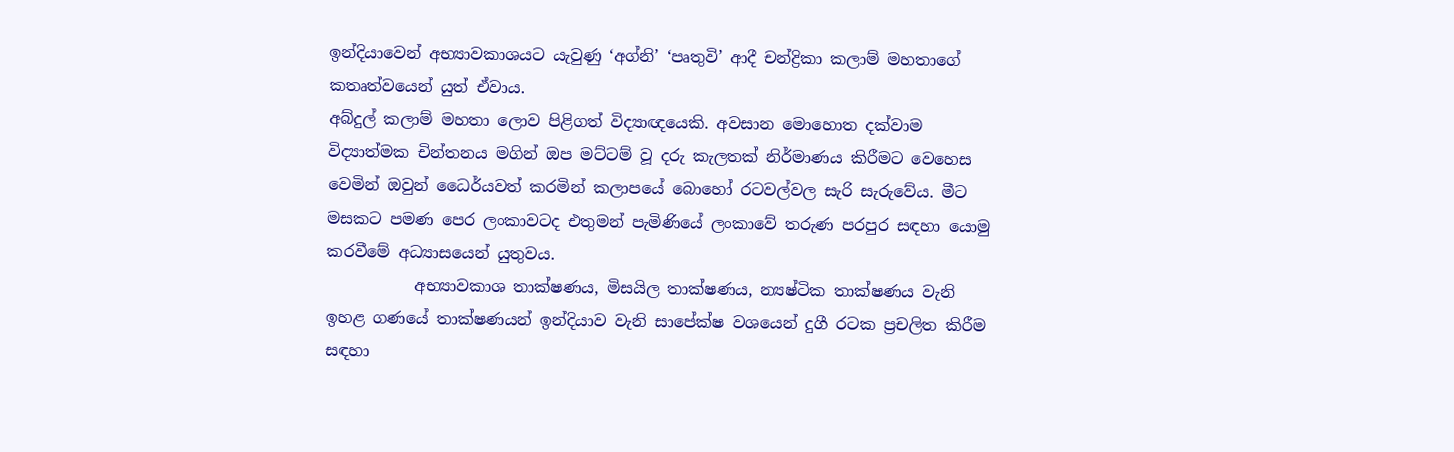ඉන්දියාවෙන් අභ්‍යාවකාශයට යැවුණු ‘අග්නි’ ‘පෘතුවි’ ආදී චන්ද්‍රිකා කලාම් මහතාගේ කතෘත්වයෙන් යුත් ඒවාය.
අබ්දුල් කලාම් මහතා ලොව පිළිගත් විද්‍යාඥයෙකි. අවසාන මොහොත දක්වාම විද්‍යාත්මක චින්තනය මගින් ඔප මට්ටම් වූ දරු කැලතක් නිර්මාණය කිරීමට වෙහෙස වෙමින් ඔවුන් ධෛර්යවත් කරමින් කලාපයේ බොහෝ රටවල්වල සැරි සැරුවේය. මීට මසකට පමණ පෙර ලංකාවටද එතුමන් පැමිණියේ ලංකාවේ තරුණ පරපුර සඳහා යොමු කරවීමේ අධ්‍යාසයෙන් යුතුවය.
           අභ්‍යාවකාශ තාක්ෂණය, මිසයිල තාක්ෂණය, න්‍යෂ්ටික තාක්ෂණය වැනි ඉහළ ගණයේ තාක්ෂණයන් ඉන්දියාව වැනි සාපේක්ෂ වශයෙන් දුගී රටක ප්‍රචලිත කිරීම සඳහා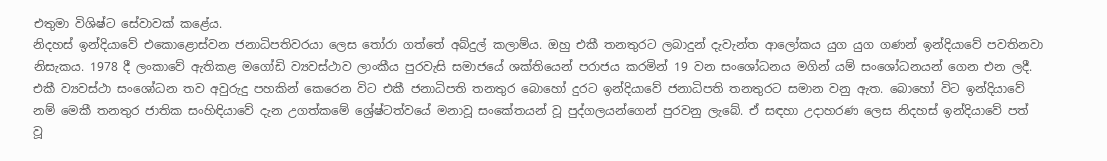එතුමා විශිෂ්ට සේවාවක් කළේය.
නිදහස් ඉන්දියාවේ එකොළොස්වන ජනාධිපතිවරයා ලෙස තෝරා ගත්තේ අබ්දුල් කලාම්ය. ඔහු එකී තනතුරට ලබාදුන් දැවැන්ත ආලෝකය යුග යුග ගණන් ඉන්දියාවේ පවතිනවා නිසැකය. 1978 දී ලංකාවේ ඇතිකළ මගෝඩි ව්‍යවස්ථාව ලාංකීය පුරවැසි සමාජයේ ශක්තියෙන් පරාජය කරමින් 19 වන සංශෝධනය මගින් යම් සංශෝධනයන් ගෙන එන ලදී. එකී ව්‍යවස්ථා සංශෝධන තව අවුරුදු පහකින් කෙරෙන විට එකී ජනාධිපති තනතුර බොහෝ දුරට ඉන්දියාවේ ජනාධිපති තනතුරට සමාන වනු ඇත. බොහෝ විට ඉන්දියාවේ නම් මෙකී තනතුර ජාතික සංහිඳියාවේ දැන උගත්කමේ ශ්‍රේෂ්ටත්වයේ මනාවූ සංකේතයන් වූ පුද්ගලයන්ගෙන් පුරවනු ලැබේ. ඒ සඳහා උදාහරණ ලෙස නිදහස් ඉන්දියාවේ පත් වූ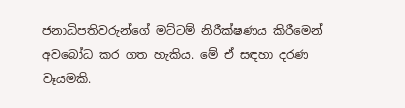ජනාධිපතිවරුන්ගේ මට්ටම් නිරීක්ෂණය කිරීමෙන් අවබෝධ කර ගත හැකිය. මේ ඒ සඳහා දරණ වෑයමකි.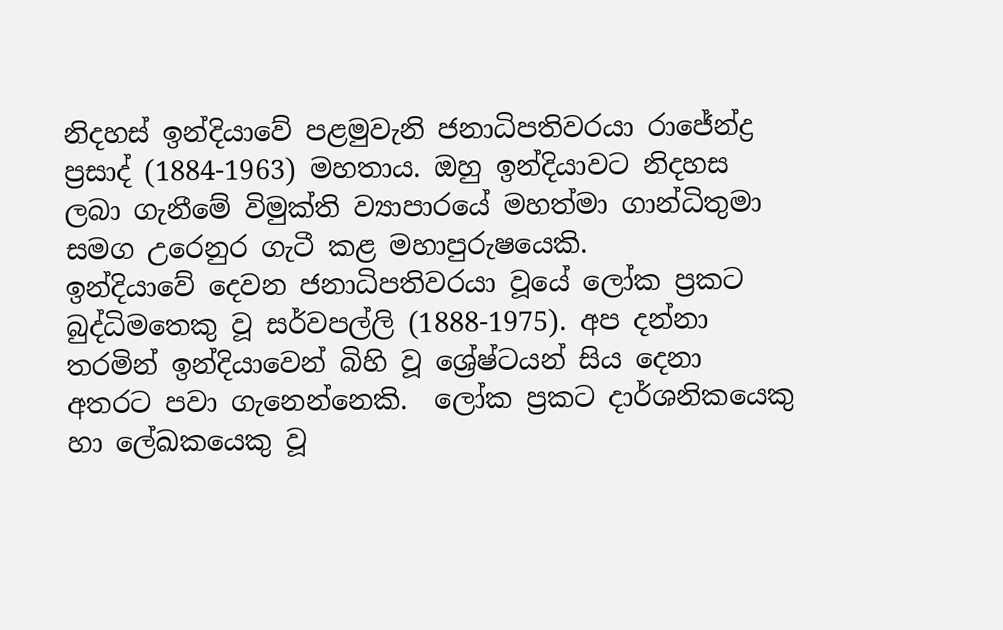නිදහස් ඉන්දියාවේ පළමුවැනි ජනාධිපතිවරයා රාජේන්ද්‍ර ප්‍රසාද් (1884-1963) මහතාය. ඔහු ඉන්දියාවට නිදහස ලබා ගැනීමේ විමුක්ති ව්‍යාපාරයේ මහත්මා ගාන්ධිතුමා සමග උරෙනුර ගැටී කළ මහාපුරුෂයෙකි.
ඉන්දියාවේ දෙවන ජනාධිපතිවරයා වූයේ ලෝක ප්‍රකට බුද්ධිමතෙකු වූ සර්වපල්ලි (1888-1975). අප දන්නා තරමින් ඉන්දියාවෙන් බිහි වූ ශ්‍රේෂ්ටයන් සිය දෙනා අතරට පවා ගැනෙන්නෙකි.  ලෝක ප්‍රකට දාර්ශනිකයෙකු හා ලේඛකයෙකු වූ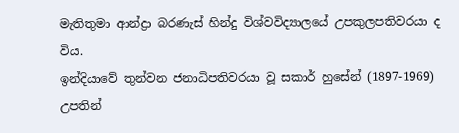මැතිතුමා ආන්ද්‍රා බරණැස් හින්දු විශ්වවිද්‍යාලයේ උපකුලපතිවරයා ද විය.
ඉන්දියාවේ තුන්වන ජනාධිපතිවරයා වූ සකාර් හුසේන් (1897-1969) උපතින්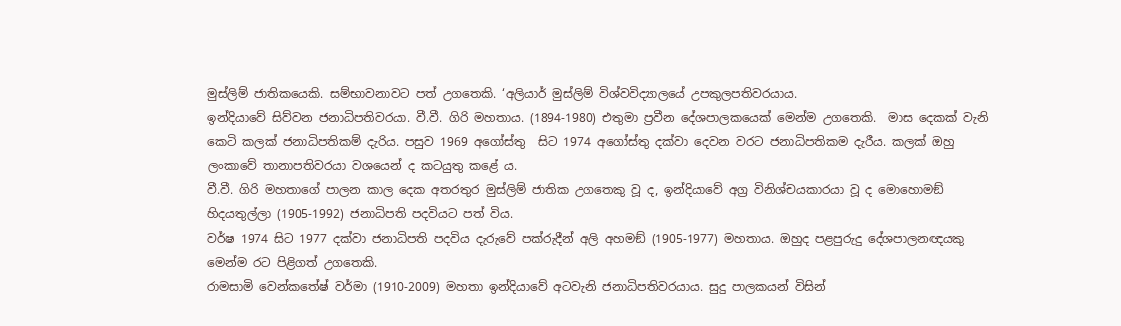මුස්ලිම් ජාතිකයෙකි. සම්භාවනාවට පත් උගතෙකි. ‘අලියාර් මුස්ලිම් විශ්වවිද්‍යාලයේ උපකුලපතිවරයාය.
ඉන්දියාවේ සිව්වන ජනාධිපතිවරයා. වී.වී. ගිරි මහතාය. (1894-1980) එතුමා ප්‍රවීන දේශපාලකයෙක් මෙන්ම උගතෙකි.  මාස දෙකක් වැනි කෙටි කලක් ජනාධිපතිකම් දැරිය. පසුව 1969 අගෝස්තු  සිට 1974 අගෝස්තු දක්වා දෙවන වරට ජනාධිපතිකම දැරීය. කලක් ඔහු ලංකාවේ තානාපතිවරයා වශයෙන් ද කටයුතු කළේ ය.
වී.වී. ගිරි මහතාගේ පාලන කාල දෙක අතරතුර මුස්ලිම් ජාතික උගතෙකු වූ ද, ඉන්දියාවේ අග්‍ර විනිශ්චයකාරයා වූ ද මොහොමඞ් හිදයතුල්ලා (1905-1992) ජනාධිපති පදවියට පත් විය.
වර්ෂ 1974 සිට 1977 දක්වා ජනාධිපති පදවිය දැරුවේ පක්රුදීන් අලි අහමඞ් (1905-1977) මහතාය. ඔහුද පළපුරුදු දේශපාලනඥයකු මෙන්ම රට පිළිගත් උගතෙකි.
රාමසාමි වෙන්කතේෂ් වර්මා (1910-2009) මහතා ඉන්දියාවේ අටවැනි ජනාධිපතිවරයාය. සුදු පාලකයන් විසින්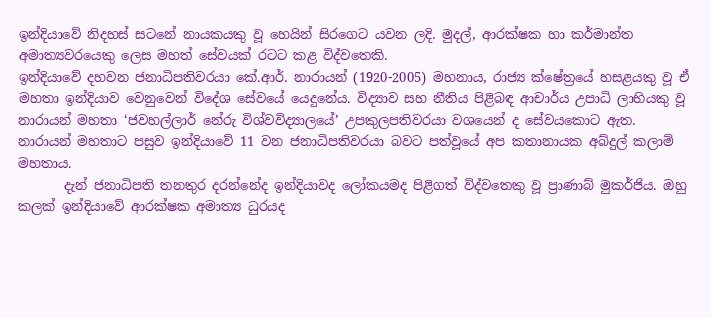ඉන්දියාවේ නිදහස් සටනේ නායකයකු වූ හෙයින් සිරගෙට යවන ලදි. මුදල්, ආරක්ෂක හා කර්මාන්ත අමාත්‍යවරයෙකු ලෙස මහත් සේවයක් රටට කළ විද්වතෙකි.
ඉන්දියාවේ දහවන ජනාධිපතිවරයා කේ.ආර්. නාරායන් (1920-2005) මහනාය, රාජ්‍ය ක්ෂේත්‍රයේ හසළයකු වූ ඒ මහතා ඉන්දියාව වෙනුවෙන් විදේශ සේවයේ යෙදුනේය. විද්‍යාව සහ නීතිය පිළිබඳ ආචාර්ය උපාධි ලාභියකු වූ නාරායන් මහතා ‘ජවහල්ලාර් නේරු විශ්වවිද්‍යාලයේ’ උපකුලපතිවරයා වශයෙන් ද සේවයකොට ඇත.
නාරායන් මහතාට පසුව ඉන්දියාවේ 11 වන ජනාධිපතිවරයා බවට පත්වූයේ අප කතානායක අබ්දුල් කලාම් මහතාය.
       දැන් ජනාධිපති තනතුර දරන්නේද ඉන්දියාවද ලෝකයමද පිළිගත් විද්වතෙකු වූ ප්‍රාණාබ් මුකර්ජිය. ඔහු කලක් ඉන්දියාවේ ආරක්ෂක අමාත්‍ය ධුරයද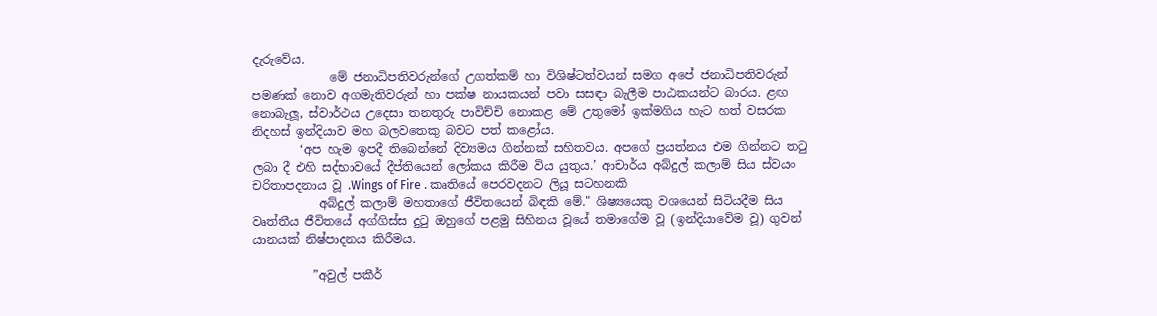දැරුවේය.
             මේ ජනාධිපතිවරුන්ගේ උගත්කම් හා විශිෂ්ටත්වයන් සමග අපේ ජනාධිපතිවරුන් පමණක් නොව අගමැතිවරුන් හා පක්ෂ නායකයන් පවා සසඳා බැලීම පාඨකයන්ට බාරය. ළඟ නොබැලූ, ස්වාර්ථය උදෙසා තනතුරු පාවිච්චි නොකළ මේ උතුමෝ ඉක්මගිය හැට හත් වසරක නිදහස් ඉන්දියාව මහ බලවතෙකු බවට පත් කළෝය.
        ‘අප හැම ඉපදී තිබෙන්නේ දිව්‍යමය ගින්නක් සහිතවය. අපගේ ප්‍රයත්නය එම ගින්නට තටු ලබා දී එහි සද්භාවයේ දීප්තියෙන් ලෝකය කිරීම විය යුතුය.’ ආචාර්ය අබ්දුල් කලාම් සිය ස්වයං චරිතාපදනාය වූ .Wings of Fire . කෘතියේ පෙරවදනට ලියූ සටහනකි
           අබ්දුල් කලාම් මහතාගේ ජීවිතයෙන් බිඳකි මේ." ශිෂ්‍යයෙකු වශයෙන් සිටියදීම සිය වෘත්තීය ජීවිතයේ අග්ගිස්ස දුටු ඔහුගේ පළමු සිහිනය වූයේ තමාගේම වූ (ඉන්දියාවේම වූ) ගුවන් යානයක් නිෂ්පාදනය කිරීමය.

          ”අවුල් පකීර්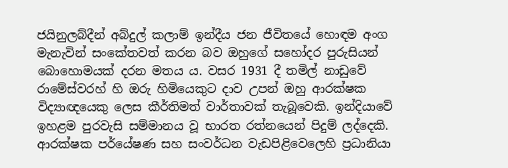ජයිනුලබ්දීන් අබ්දුල් කලාම් ඉන්දීය ජන ජීවිතයේ හොඳම අංග මැනැවින් සංකේතවත් කරන බව ඔහුගේ සහෝදර පුරුසියන් බොහොමයක් දරන මතය ය. වසර 1931 දී තමිල් නාඩුවේ රාමේස්වරහ් හි ඔරු හිමියෙකුට දාව උපන් ඔහු ආරක්ෂක විද්‍යාඥයෙකු ලෙස කීර්තිමත් වාර්තාවක් තැබූවෙකි. ඉන්දියාවේ ඉහළම පුරවැසි සම්මානය වූ භාරත රත්නයෙන් පිදුම් ලද්දෙකි.  ආරක්ෂක පර්යේෂණ සහ සංවර්ධන වැඩපිළිවෙලෙහි ප්‍රධානියා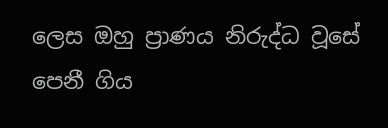ලෙස ඔහු ප්‍රාණය නිරුද්ධ වූසේ පෙනී ගිය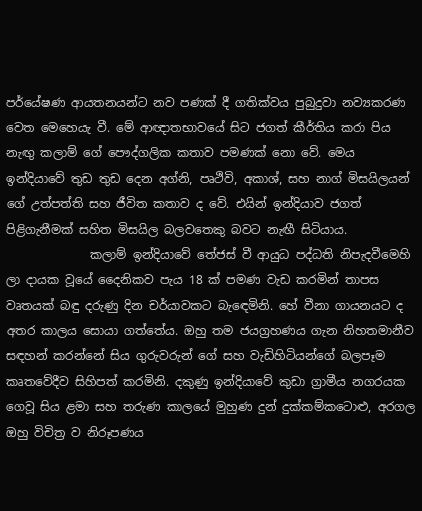පර්යේෂණ ආයතනයන්ට නව පණක් දී ගතික්වය පුබුදුවා නව්‍යකරණ වෙත මෙහෙයැ වී. මේ ආඥාතභාවයේ සිට ජගත් කීර්තිය කරා පිය නැඟු කලාම් ගේ පෞද්ගලික කතාව පමණක් නො වේ. මෙය ඉන්දියාවේ තුඩ තුඩ දෙන අග්නි, පෘථිවි, අකාශ්, සහ නාග් මිසයිලයන් ගේ උත්පත්ති සහ ජීවිත කතාව ද වේ. එයින් ඉන්දියාව ජගත් පිළිගැනීමක් සහිත මිසයිල බලවතෙකු බවට නැඟී සිටියාය.
              කලාම් ඉන්දියාවේ තේජස් වී ආයුධ පද්ධති නිපැදවීමෙහි ලා දායක වූයේ දෛනිකව පැය 18 ක් පමණ වැඩ කරමින් තාපස වෘතයක් බඳු දරුණු දින චර්යාවකට බැඳෙමිනි. හේ වීනා ගායනයට ද අතර කාලය සොයා ගත්තේය. ඔහු තම ජයග්‍රහණය ගැන නිහතමානීව සඳහන් කරන්නේ සිය ගුරුවරුන් ගේ සහ වැඩිහිටියන්ගේ බලපෑම කෘතවේදීව සිහිපත් කරමිනි. දකුණු ඉන්දියාවේ කුඩා ග්‍රාමීය නගරයක ගෙවූ සිය ළමා සහ තරුණ කාලයේ මුහුණ දුන් දුක්කම්කටොළු, අරගල ඔහු විචිත්‍ර ව නිරූපණය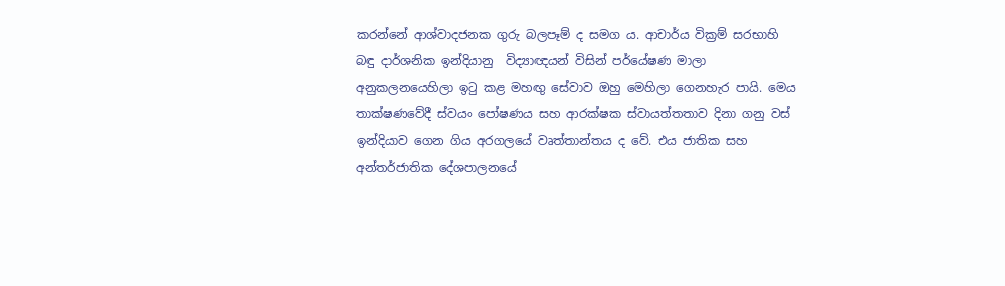කරන්නේ ආශ්වාදජනක ගුරු බලපෑම් ද සමග ය. ආචාර්ය වික්‍රම් සරභාහි බඳු දාර්ශනික ඉන්දියානු  විද්‍යාඥයන් විසින් පර්යේෂණ මාලා අනුකලනයෙහිලා ඉටු කළ මහඟු සේවාව ඔහු මෙහිලා ගෙනහැර පායි. මෙය තාක්ෂණවේදී ස්වයං පෝෂණය සහ ආරක්ෂක ස්වායත්තතාව දිනා ගනු වස් ඉන්දියාව ගෙන ගිය අරගලයේ වෘත්තාන්තය ද වේ. එය ජාතික සහ අන්තර්ජාතික දේශපාලනයේ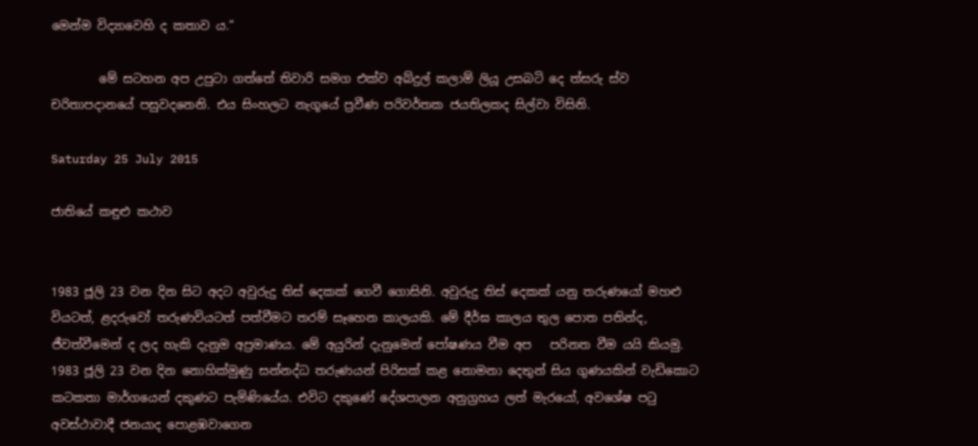මෙන්ම විද්‍යාවෙහි ද කතාව ය.”

        මේ සටහන අප උපුටා ගත්තේ තිවාරි සමග එක්ව අබ්දුල් කලාම් ලියූ උසබටි දෙ ත්‍සරු ස්ව චරිතාපදානයේ පසුවදනෙනි. එය සිංහලට නැගූයේ ප්‍රවීණ පරිවර්තක ජයතිලකද සිල්වා විසිනි.

Saturday 25 July 2015

ජාතියේ කඳුළු කථාව


1983 ජූලි 23 වන දින සිට අදට අවුරුදු තිස් දෙකක් ගෙවී ගොසිනි. අවුරුදු තිස් දෙකක් යනු තරුණයෝ මහළු වියටත්, ළදරුවෝ තරුණවියටත් පත්වීමට තරම් සෑහෙන කාලයකි. මේ දීර්ඝ කාලය තුල පොත පතින්ද, ජීවත්වීමෙන් ද ලද හැකි දැනුම අප්‍රමාණය. මේ අයුරින් දැනුමෙන් පෝෂණය වීම අප   පරිනත වීම යයි කියමු.
1983 ජූලි 23 වන දින නොහික්මුණු සන්නද්ධ තරුණයන් පිරිසක් කළ නොමනා දෙතුන් සිය ගුණයකින් වැඩිකොට කටකතා මාර්ගයෙන් දකුණට පැමිණියේය. එවිට දකුණේ දේශපාලන අනුග්‍රහය ලත් මැරයෝ, අවශේෂ පටු අවස්ථාවාදී ජනයාද පොළඹවාගෙන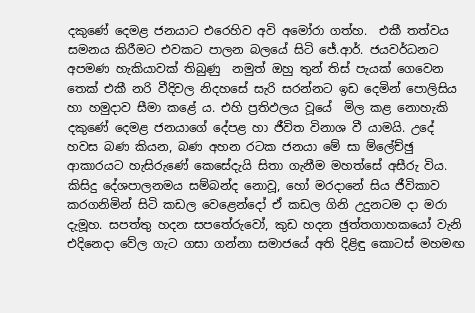දකුණේ දෙමළ ජනයාට එරෙහිව අවි අමෝරා ගත්හ.  එකී තත්වය සමනය කිරීමට එවකට පාලන බලයේ සිටි ජේ.ආර්. ජයවර්ධනට අපමණ හැකියාවක් තිබුණු  නමුත් ඔහු තුන් තිස් පැයක් ගෙවෙන තෙක් එකී නරි වීදිවල නිදහසේ සැරි සරන්නට ඉඩ දෙමින් පොලිසිය හා හමුදාව සීමා කළේ ය. එහි ප්‍රතිඵලය වූයේ  මිල කළ නොහැකි දකුණේ දෙමළ ජනයාගේ දේපළ හා ජීවිත විනාශ වී යාමයි. උදේ හවස බණ කියන, බණ අහන රටක ජනයා මේ සා ම්ලේච්ඡු ආකාරයට හැසිරුණේ කෙසේදැයි සිතා ගැනීම මහත්සේ අසීරු විය. කිසිදු දේශපාලනමය සම්බන්ද නොවූ, හෝ මරදානේ සිය ජීවිකාව කරගනිමින් සිටි කඩල වෙළෙන්දෝ ඒ කඩල ගිනි උදුනටම දා මරා දැමූහ. සපත්තු හදන සපතේරුවෝ, කුඩ හදන ඡුත්තගාහකයෝ වැනි එදිනෙදා වේල ගැට ගසා ගන්නා සමාජයේ අති දිළිඳු කොටස් මහමඟ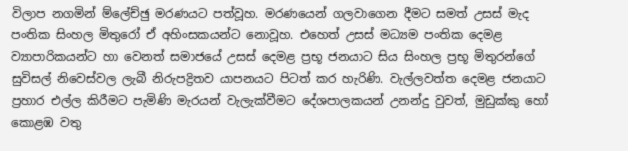විලාප නගමින් ම්ලේච්ඡු මරණයට පත්වූහ. මරණයෙන් ගලවාගෙන දීමට සමත් උසස් මැද පංතික සිංහල මිතුරෝ ඒ අහිංසකයන්ට නොවූහ. එහෙත් උසස් මධ්‍යම පංතික දෙමළ ව්‍යාපාරිකයන්ට හා වෙනත් සමාජයේ උසස් දෙමළ ප්‍රභූ ජනයාට සිය සිංහල ප්‍රභූ මිතුරන්ගේ සුවිසල් නිවෙස්වල ලැබී නිරුපද්‍රිතව යාපනයට පිටත් කර හැරිණි. වැල්ලවත්ත දෙමළ ජනයාට ප්‍රහාර එල්ල කිරීමට පැමිණි මැරයන් වැලැක්වීමට දේශපාලකයන් උනන්දු වුවත්, මුඩුක්කු හෝ කොළඹ වතු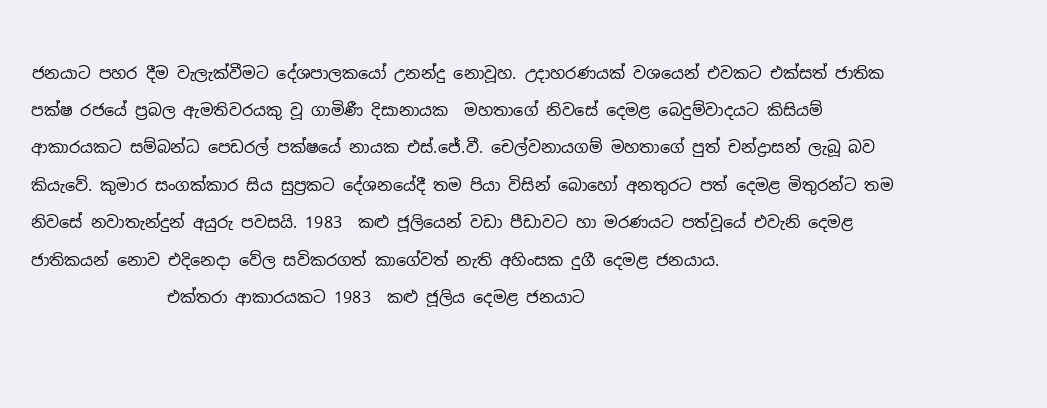ජනයාට පහර දීම වැලැක්වීමට දේශපාලකයෝ උනන්දු නොවූහ. උදාහරණයක් වශයෙන් එවකට එක්සත් ජාතික පක්ෂ රජයේ ප්‍රබල ඇමතිවරයකු වූ ගාමිණී දිසානායක  මහතාගේ නිවසේ දෙමළ බෙදුම්වාදයට කිසියම් ආකාරයකට සම්බන්ධ පෙඩරල් පක්ෂයේ නායක එස්.ජේ.වී. චෙල්වනායගම් මහතාගේ පුත් චන්ද්‍රාසන් ලැබූ බව කියැවේ. කුමාර සංගක්කාර සිය සුප්‍රකට දේශනයේදී තම පියා විසින් බොහෝ අනතුරට පත් දෙමළ මිතුරන්ට තම නිවසේ නවාතැන්දුන් අයුරු පවසයි. 1983  කළු ජූලියෙන් වඩා පීඩාවට හා මරණයට පත්වූයේ එවැනි දෙමළ ජාතිකයන් නොව එදිනෙදා වේල සවිකරගත් කාගේවත් නැති අහිංසක දුගී දෙමළ ජනයාය.
                 එක්තරා ආකාරයකට 1983  කළු ජූලිය දෙමළ ජනයාට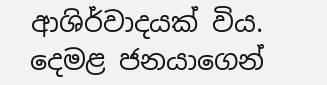ආශිර්වාදයක් විය. දෙමළ ජනයාගෙන්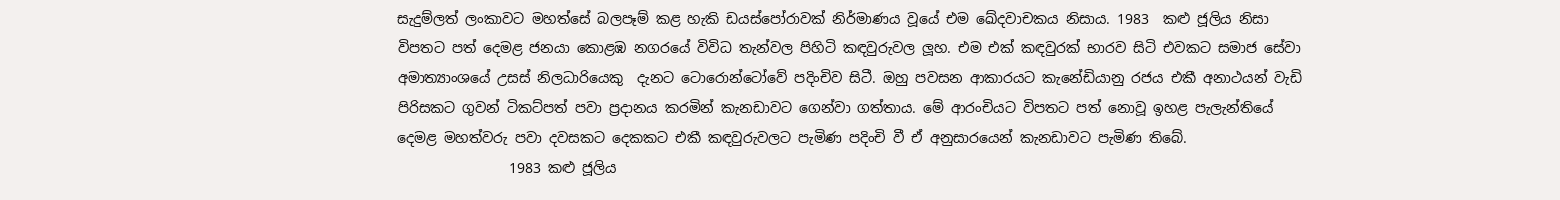සැදුම්ලත් ලංකාවට මහත්සේ බලපෑම් කළ හැකි ඩයස්පෝරාවක් නිර්මාණය වූයේ එම ඛේදවාචකය නිසාය. 1983  කළු ජූලිය නිසා විපතට පත් දෙමළ ජනයා කොළඹ නගරයේ විවිධ තැන්වල පිහිටි කඳවුරුවල ලූහ. එම එක් කඳවුරක් භාරව සිටි එවකට සමාජ සේවා අමාත්‍යාංශයේ උසස් නිලධාරියෙකු  දැනට ටොරොන්ටෝවේ පදිංචිව සිටී. ඔහු පවසන ආකාරයට කැනේඩියානු රජය එකී අනාථයන් වැඩි පිරිසකට ගුවන් ටිකට්පත් පවා ප්‍රදානය කරමින් කැනඩාවට ගෙන්වා ගත්තාය. මේ ආරංචියට විපතට පත් නොවූ ඉහළ පැලැන්තියේ දෙමළ මහත්වරු පවා දවසකට දෙකකට එකී කඳවුරුවලට පැමිණ පදිංචි වී ඒ අනුසාරයෙන් කැනඩාවට පැමිණ තිබේ.
                1983 කළු ජූලිය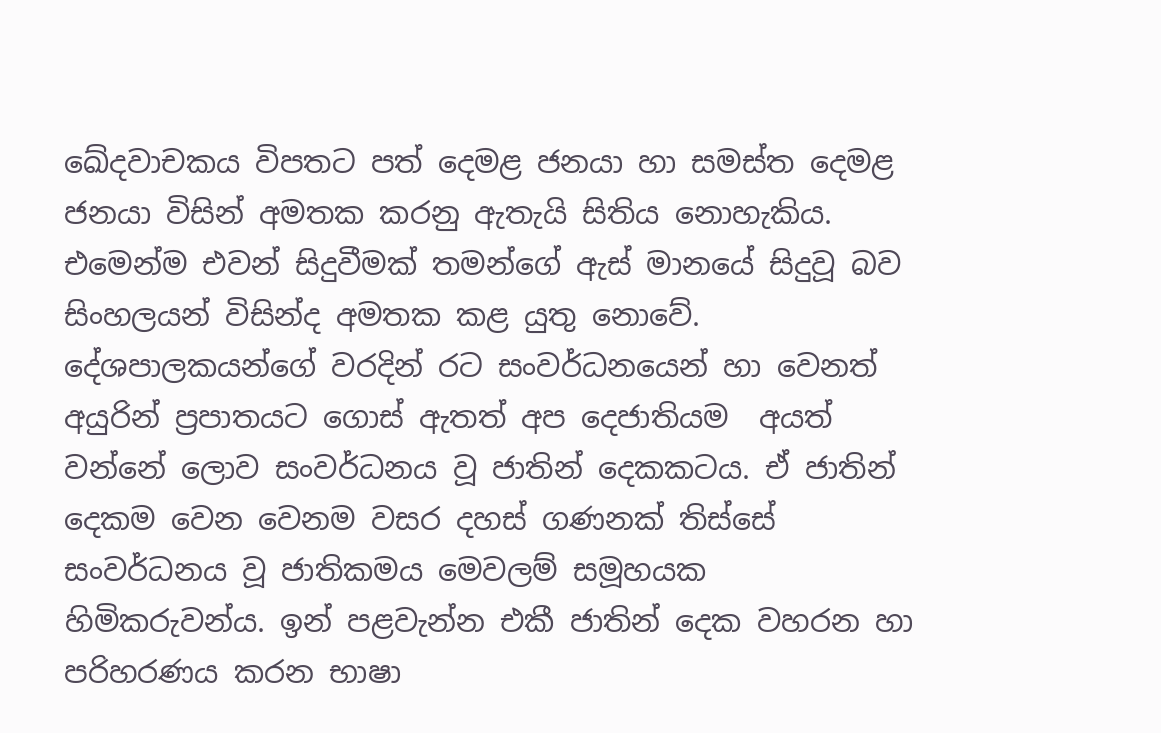ඛේදවාචකය විපතට පත් දෙමළ ජනයා හා සමස්ත දෙමළ ජනයා විසින් අමතක කරනු ඇතැයි සිතිය නොහැකිය. එමෙන්ම එවන් සිදුවීමක් තමන්ගේ ඇස් මානයේ සිදුවූ බව සිංහලයන් විසින්ද අමතක කළ යුතු නොවේ. දේශපාලකයන්ගේ වරදින් රට සංවර්ධනයෙන් හා වෙනත් අයුරින් ප්‍රපාතයට ගොස් ඇතත් අප දෙජාතියම  අයත් වන්නේ ලොව සංවර්ධනය වූ ජාතින් දෙකකටය. ඒ ජාතින් දෙකම වෙන වෙනම වසර දහස් ගණනක් තිස්සේ සංවර්ධනය වූ ජාතිකමය මෙවලම් සමූහයක හිමිකරුවන්ය. ඉන් පළවැන්න එකී ජාතින් දෙක වහරන හා පරිහරණය කරන භාෂා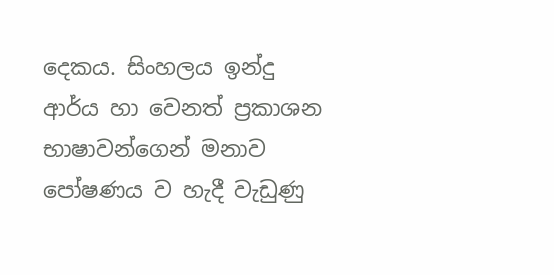දෙකය. සිංහලය ඉන්දු ආර්ය හා වෙනත් ප්‍රකාශන භාෂාවන්ගෙන් මනාව පෝෂණය ව හැදී වැඩුණු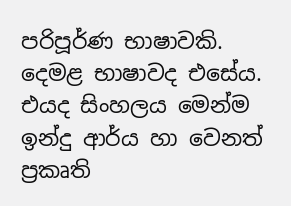පරිපූර්ණ භාෂාවකි. දෙමළ භාෂාවද එසේය. එයද සිංහලය මෙන්ම ඉන්දු ආර්ය හා වෙනත් ප්‍රකෘති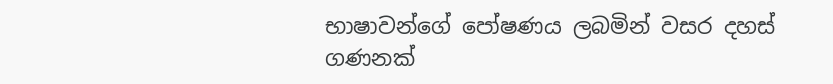භාෂාවන්ගේ පෝෂණය ලබමින් වසර දහස් ගණනක්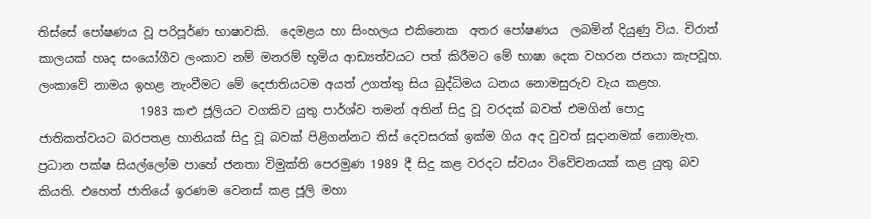තිස්සේ පෝෂණය වූ පරිපූර්ණ භාෂාවකි.  දෙමළය හා සිංහලය එකිනෙක  අතර පෝෂණය  ලබමින් දියුණු විය. චිරාත් කාලයක් හෘද සංයෝගීව ලංකාව නම් මනරම් භූමිය ආඩ්‍යත්වයට පත් කිරීමට මේ භාෂා දෙක වහරන ජනයා කැපවූහ. ලංකාවේ නාමය ඉහළ නැංවීමට මේ දෙජාතියටම අයත් උගත්තු සිය බුද්ධිමය ධනය නොමසුරුව වැය කළහ.
                 1983 කළු ජූලියට වගකිව යුතු පාර්ශ්ව තමන් අතින් සිදු වූ වරදක් බවත් එමගින් පොදු ජාතිකත්වයට බරපතළ හානියක් සිදු වූ බවක් පිළිගන්නට තිස් දෙවසරක් ඉක්ම ගිය අද වුවත් සූදානමක් නොමැත. ප්‍රධාන පක්ෂ සියල්ලෝම පාහේ ජනතා විමුක්ති පෙරමුණ 1989 දී සිදු කළ වරදට ස්වයං විවේචනයක් කළ යුතු බව කියති. එහෙත් ජාතියේ ඉරණම වෙනස් කළ ජූලි මහා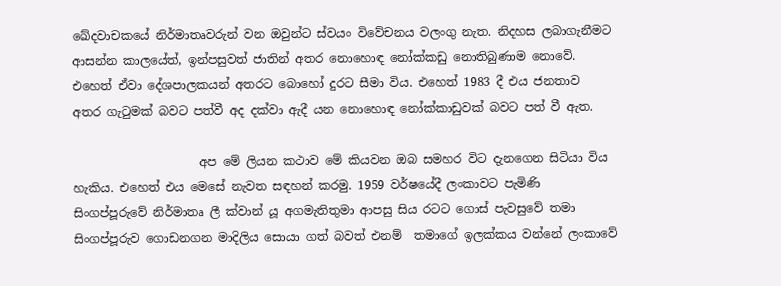ඛේදවාචකයේ නිර්මාතෘවරුන් වන ඔවුන්ට ස්වයං විවේචනය වලංගු නැත. නිදහස ලබාගැනීමට ආසන්න කාලයේත්, ඉන්පසුවත් ජාතින් අතර නොහොඳ නෝක්කඩු නොතිබුණාම නොවේ. එහෙත් ඒවා දේශපාලකයන් අතරට බොහෝ දුරට සීමා විය. එහෙත් 1983 දී එය ජනතාව  අතර ගැටුමක් බවට පත්වී අද දක්වා ඇදී යන නොහොඳ නෝක්කාඩුවක් බවට පත් වී ඇත.

                     අප මේ ලියන කථාව මේ කියවන ඔබ සමහර විට දැනගෙන සිටියා විය හැකිය. එහෙත් එය මෙසේ නැවත සඳහන් කරමු. 1959 වර්ෂයේදී ලංකාවට පැමිණි සිංගප්පූරුවේ නිර්මාතෘ ලී ක්වාන් යූ අගමැතිතුමා ආපසු සිය රටට ගොස් පැවසුවේ තමා සිංගප්පූරුව ගොඩනගන මාදිලිය සොයා ගත් බවත් එනම්  තමාගේ ඉලක්කය වන්නේ ලංකාවේ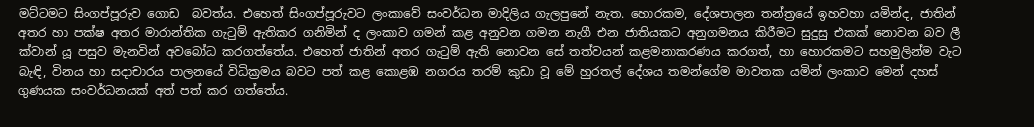මට්ටමට සිංගප්පූරුව ගොඩ  බවත්ය. එහෙත් සිංගප්පූරුවට ලංකාවේ සංවර්ධන මාදිලිය ගැලපුනේ නැත. හොරකම, දේශපාලන තන්ත්‍රයේ ඉහවහා යමින්ද, ජාතින් අතර හා පක්ෂ අතර මාරාන්තික ගැටුම් ඇතිකර ගනිමින් ද ලංකාව ගමන් කළ අනුවන ගමන නැගී එන ජාතියකට අනුගමනය කිරීමට සුදුසු එකක් නොවන බව ලී ක්වාන් යූ පසුව මැනවින් අවබෝධ කරගත්තේය. එහෙත් ජාතින් අතර ගැටුම් ඇති නොවන සේ තත්වයන් කළමනාකරණය කරගත්, හා හොරකමට සහමුලින්ම වැට බැඳි, විනය හා සදාචාරය පාලනයේ විධික්‍රමය බවට පත් කළ කොළඹ නගරය තරම් කුඩා වූ මේ හුරතල් දේශය තමන්ගේම මාවතක යමින් ලංකාව මෙන් දහස් ගුණයක සංවර්ධනයක් අත් පත් කර ගත්තේය.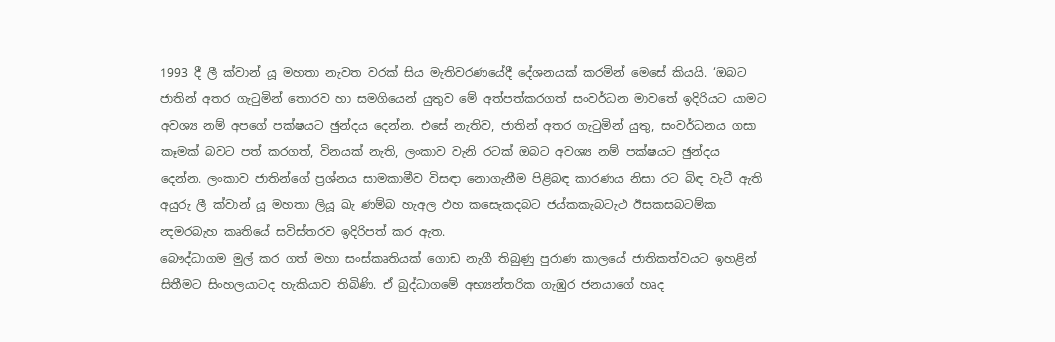1993 දී ලී ක්වාන් යූ මහතා නැවත වරක් සිය මැතිවරණයේදී දේශනයක් කරමින් මෙසේ කියයි. ‘ඔබට ජාතින් අතර ගැටුමින් තොරව හා සමගියෙන් යුතුව මේ අත්පත්කරගත් සංවර්ධන මාවතේ ඉදිරියට යාමට අවශ්‍ය නම් අපගේ පක්ෂයට ඡුන්දය දෙන්න. එසේ නැතිව, ජාතින් අතර ගැටුමින් යුතු, සංවර්ධනය ගසා කෑමක් බවට පත් කරගත්, විනයක් නැති, ලංකාව වැනි රටක් ඔබට අවශ්‍ය නම් පක්ෂයට ඡුන්දය දෙන්න. ලංකාව ජාතින්ගේ ප්‍රශ්නය සාමකාමීව විසඳා නොගැනීම පිළිබඳ කාරණය නිසා රට බිඳ වැටී ඇති අයුරු ලී ක්වාන් යූ මහතා ලියූ ඛැ ණම්බ හැඅල ඵහ කසෙැකදබට ජය්කකැබටැථ ඊසකසබටම්ක න්‍දමරබැහ කෘතියේ සවිස්තරව ඉදිරිපත් කර ඇත.
බෞද්ධාගම මුල් කර ගත් මහා සංස්කෘතියක් ගොඩ නැගී තිබුණු පුරාණ කාලයේ ජාතිකත්වයට ඉහළින් සිතීමට සිංහලයාටද හැකියාව තිබිණි. ඒ බුද්ධාගමේ අභ්‍යන්තරික ගැඹුර ජනයාගේ හෘද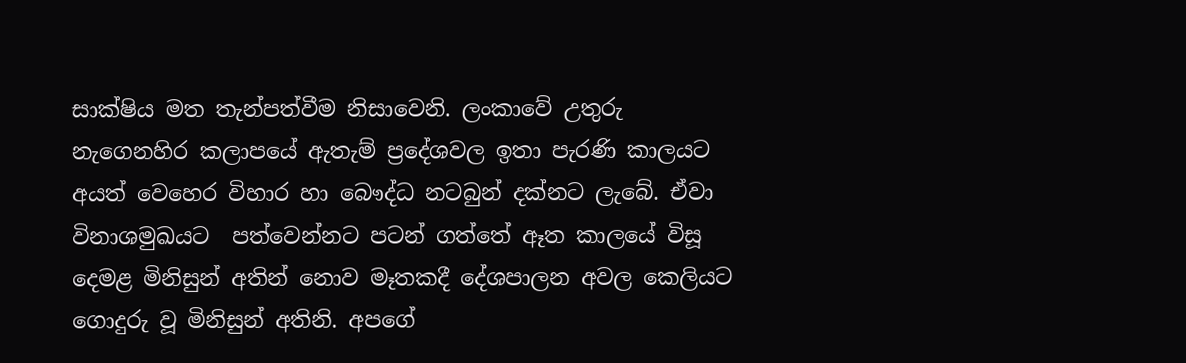සාක්ෂිය මත තැන්පත්වීම නිසාවෙනි. ලංකාවේ උතුරු නැගෙනහිර කලාපයේ ඇතැම් ප්‍රදේශවල ඉතා පැරණි කාලයට අයත් වෙහෙර විහාර හා බෞද්ධ නටබුන් දක්නට ලැබේ. ඒවා විනාශමුඛයට  පත්වෙන්නට පටන් ගත්තේ ඈත කාලයේ විසූ දෙමළ මිනිසුන් අතින් නොව මෑතකදී දේශපාලන අවල කෙලියට ගොදුරු වූ මිනිසුන් අතිනි. අපගේ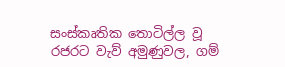සංස්කෘතික තොටිල්ල වූ රජරට වැව් අමුණුවල, ගම්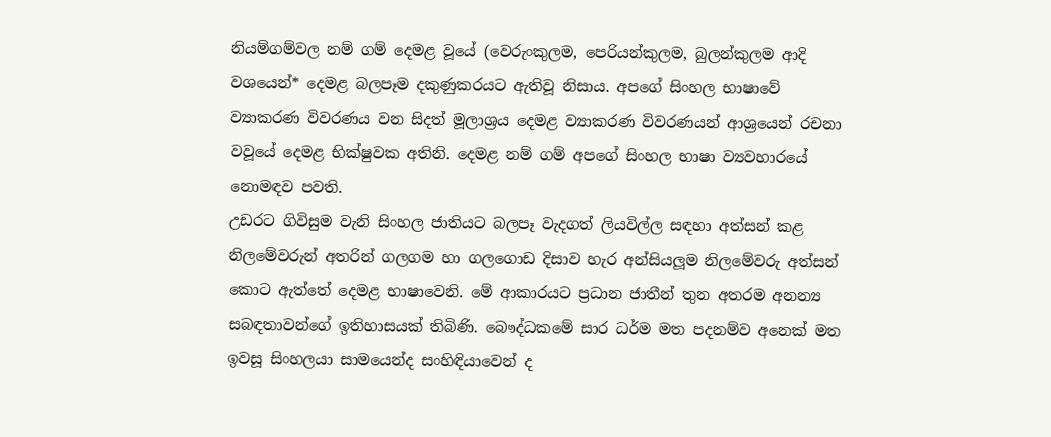නියම්ගම්වල නම් ගම් දෙමළ වූයේ (වෙරුංකුලම, පෙරියන්කුලම, බුලන්කුලම ආදි වශයෙන්* දෙමළ බලපෑම දකුණුකරයට ඇතිවූ නිසාය. අපගේ සිංහල භාෂාවේ ව්‍යාකරණ විවරණය වන සිදත් මූලාශ්‍රය දෙමළ ව්‍යාකරණ විවරණයන් ආශ්‍රයෙන් රචනා වවූයේ දෙමළ භික්ෂුවක අතිනි. දෙමළ නම් ගම් අපගේ සිංහල භාෂා ව්‍යවහාරයේ නොමඳව පවති.
උඩරට ගිවිසුම වැනි සිංහල ජාතියට බලපෑ වැදගත් ලියවිල්ල සඳහා අත්සන් කළ නිලමේවරුන් අතරින් ගලගම හා ගලගොඩ දිසාව හැර අන්සියලූම නිලමේවරු අත්සන් කොට ඇත්තේ දෙමළ භාෂාවෙනි. මේ ආකාරයට ප්‍රධාන ජාතීන් තුන අතරම අනන්‍ය සබඳතාවන්ගේ ඉතිහාසයක් තිබිණි. බෞද්ධකමේ සාර ධර්ම මත පදනම්ව අනෙක් මත ඉවසූ සිංහලයා සාමයෙන්ද සංහිඳියාවෙන් ද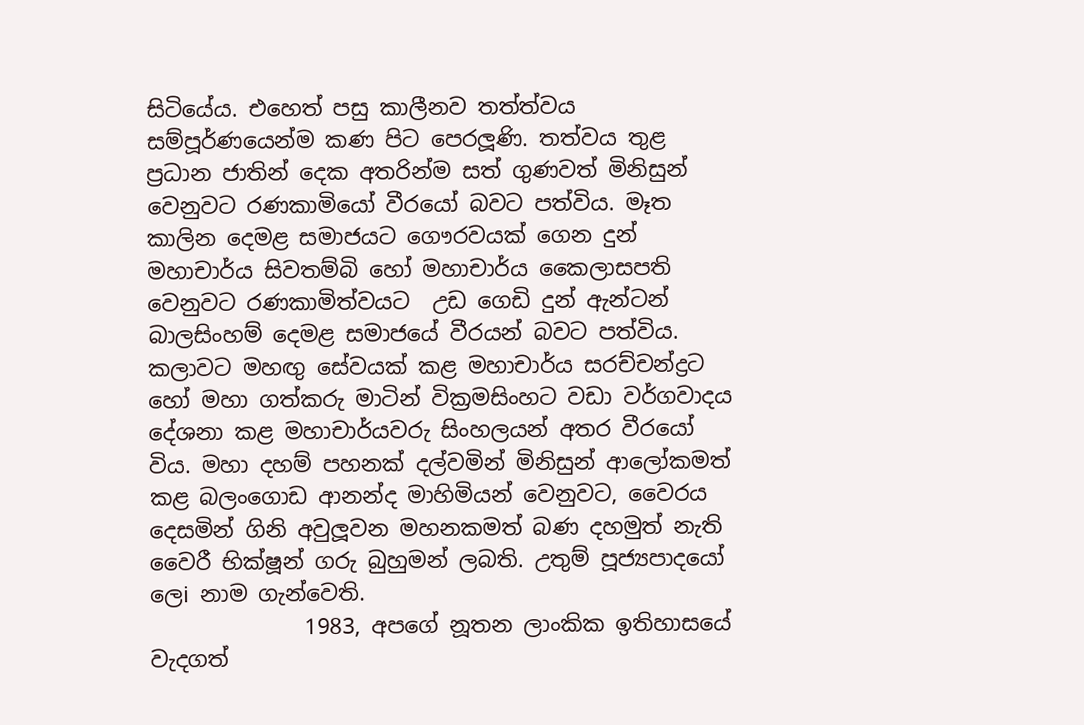සිටියේය. එහෙත් පසු කාලීනව තත්ත්වය සම්පූර්ණයෙන්ම කණ පිට පෙරලූණි. තත්වය තුළ ප්‍රධාන ජාතින් දෙක අතරින්ම සත් ගුණවත් මිනිසුන් වෙනුවට රණකාමියෝ වීරයෝ බවට පත්විය. මෑත කාලින දෙමළ සමාජයට ගෞරවයක් ගෙන දුන් මහාචාර්ය සිවතම්බි හෝ මහාචාර්ය කෛලාසපති වෙනුවට රණකාමිත්වයට  උඩ ගෙඩි දුන් ඇන්ටන් බාලසිංහම් දෙමළ සමාජයේ වීරයන් බවට පත්විය. කලාවට මහඟු සේවයක් කළ මහාචාර්ය සරච්චන්ද්‍රට හෝ මහා ගත්කරු මාටින් වික්‍රමසිංහට වඩා වර්ගවාදය දේශනා කළ මහාචාර්යවරු සිංහලයන් අතර වීරයෝ විය. මහා දහම් පහනක් දල්වමින් මිනිසුන් ආලෝකමත් කළ බලංගොඩ ආනන්ද මාහිමියන් වෙනුවට, වෛරය දෙසමින් ගිනි අවුලූවන මහනකමත් බණ දහමුත් නැති වෛරී භික්ෂූන් ගරු බුහුමන් ලබති. උතුම් පූජ්‍යපාදයෝ ලෙi නාම ගැන්වෙති.
              1983, අපගේ නූතන ලාංකික ඉතිහාසයේ වැදගත්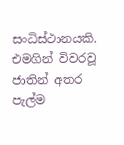සංධිස්ථානයකි. එමගින් විවරවූ ජාතින් අතර පැල්ම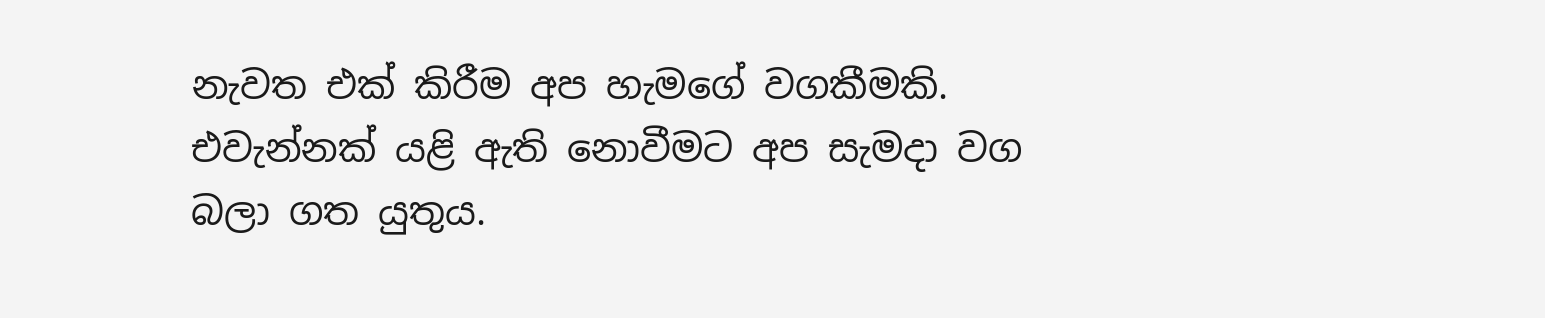නැවත එක් කිරීම අප හැමගේ වගකීමකි. එවැන්නක් යළි ඇති නොවීමට අප සැමදා වග බලා ගත යුතුය.